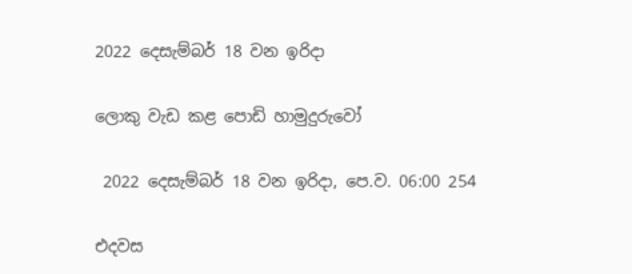2022 දෙසැම්බර් 18 වන ඉරිදා

ලොකු වැඩ කළ පොඩි හාමුදුරුවෝ

 2022 දෙසැම්බර් 18 වන ඉරිදා, පෙ.ව. 06:00 254

එදවස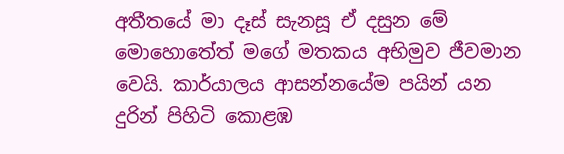අතීතයේ මා දෑස් සැනසූ ඒ දසුන මේ මොහොතේත් මගේ මතකය අභිමුව ජීවමාන වෙයි. කාර්යාලය ආසන්නයේම පයින් යන දුරින් පිහිටි කොළඹ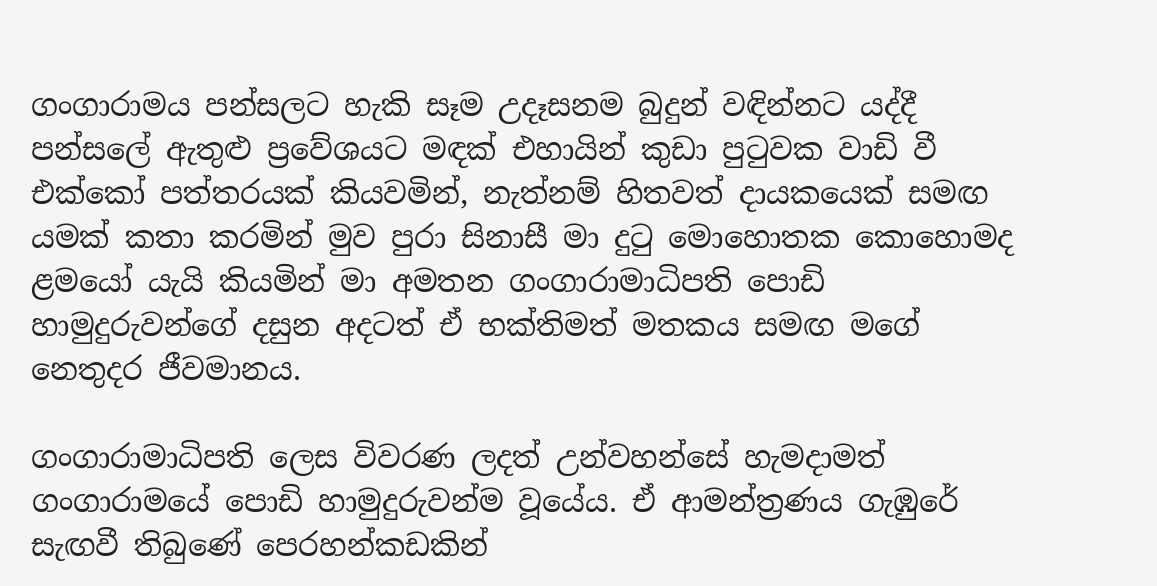ගංගාරාමය පන්සලට හැකි සෑම උදෑසනම බුදුන් වඳින්නට යද්දී පන්සලේ ඇතුළු ප්‍රවේශයට මඳක් එහායින් කුඩා පුටුවක වාඩි වී එක්කෝ පත්තරයක් කියවමින්, නැත්නම් හිතවත් දායකයෙක් සමඟ යමක් කතා කරමින් මුව පුරා සිනාසී මා දුටු මොහොතක කොහොමද ළමයෝ යැයි කියමින් මා අමතන ගංගාරාමාධිපති පොඩි හාමුදුරුවන්ගේ දසුන අදටත් ඒ භක්තිමත් මතකය සමඟ මගේ නෙතුදර ජීවමානය.

ගංගාරාමාධිපති ලෙස විවරණ ලදත් උන්වහන්සේ හැමදාමත් ගංගාරාමයේ පොඩි හාමුදුරුවන්ම වූයේය. ඒ ආමන්ත්‍රණය ගැඹුරේ සැඟවී තිබුණේ පෙරහන්කඩකින්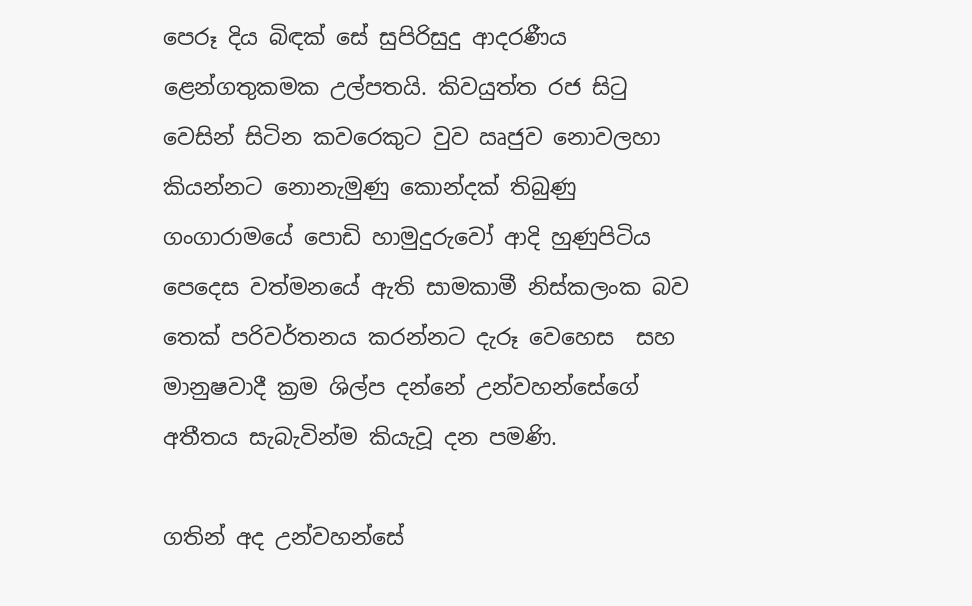පෙරූ දිය බිඳක් සේ සුපිරිසුදු ආදරණීය ළෙන්ගතුකමක උල්පතයි. කිවයුත්ත රජ සිටු වෙසින් සිටින කවරෙකුට වුව ඍජුව නොවලහා කියන්නට නොනැමුණු කොන්දක් තිබුණු ගංගාරාමයේ පොඩි හාමුදුරුවෝ ආදි හුණුපිටිය පෙදෙස වත්මනයේ ඇති සාමකාමී නිස්කලංක බව තෙක් පරිවර්තනය කරන්නට දැරූ වෙහෙස  සහ මානුෂවාදී ක්‍රම ශිල්ප දන්නේ උන්වහන්සේගේ අතීතය සැබැවින්ම කියැවූ දන පමණි.

ගතින් අද උන්වහන්සේ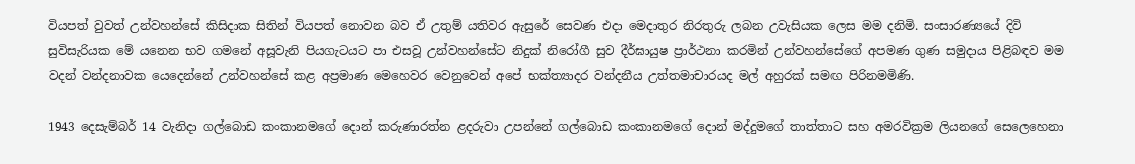වියපත් වුවත් උන්වහන්සේ කිසිදාක සිතින් වියපත් නොවන බව ඒ උතුම් යතිවර ඇසුරේ සෙවණ එදා මෙදාතුර නිරතුරු ලබන උවැසියක ලෙස මම දනිමි. සංසාරණ්‍යයේ දිවි සුවිසැරියක මේ යනෙන භව ගමනේ අසූවැනි පියගැටයට පා එසවූ උන්වහන්සේට නිදුක් නිරෝගී සුව දීර්ඝායුෂ ප්‍රාර්ථනා කරමින් උන්වහන්සේගේ අපමණ ගුණ සමුදාය පිළිබඳව මම වදන් වන්දනාවක යෙදෙන්නේ උන්වහන්සේ කළ අප්‍රමාණ මෙහෙවර වෙනුවෙන් අපේ භක්ත්‍යාදර වන්දනීය උත්තමාචාරයද මල් අහුරක් සමඟ පිරිනමමිණි.

1943 දෙසැම්බර් 14 වැනිදා ගල්බොඩ කංකානමගේ දොන් කරුණාරත්න ළදරුවා උපන්නේ ගල්බොඩ කංකානමගේ දොන් මද්දුමගේ තාත්තාට සහ අමරවික්‍රම ලියනගේ සෙලෙහෙනා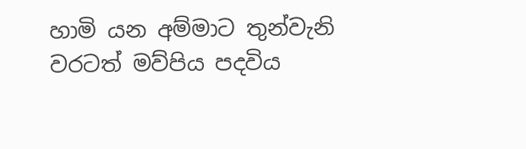හාමි යන අම්මාට තුන්වැනි වරටත් මව්පිය පදවිය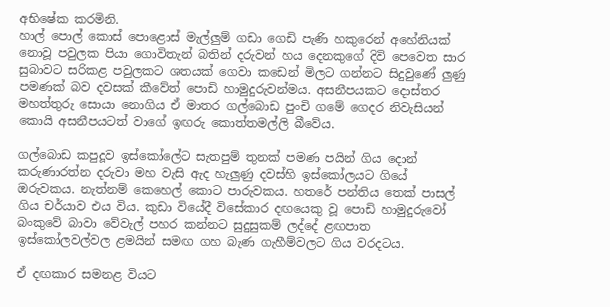අභිෂේක කරමිනි.
හාල් පොල් කොස් පොළොස් මැල්ලුම් ගඩා ගෙඩි පැණි හකුරෙන් අහේනියක් නොවූ පවුලක පියා ගොවිතැන් බතින් දරුවන් හය දෙනකුගේ දිවි පෙවෙත සාර සුබාවට සරිකළ පවුලකට ශතයක් ගෙවා කඩෙන් මිලට ගන්නට සිදුවුණේ ලුණු පමණක් බව දවසක් කීවේත් පොඩි හාමුදුරුවන්මය. අසනීපයකට දොස්තර මහත්තුරු සොයා නොගිය ඒ මාතර ගල්බොඩ පුංචි ගමේ ගෙදර නිවැසියන් කොයි අසනීපයටත් වාගේ ඉඟරු කොත්තමල්ලි බීවේය.

ගල්බොඩ කපුදූව ඉස්කෝලේට සැතපුම් තුනක් පමණ පයින් ගිය දොන් කරුණාරත්න දරුවා මහ වැසි ඇද හැලුණු දවස්හි ඉස්කෝලයට ගියේ ඔරුවකය. නැත්නම් කෙහෙල් කොට පාරුවකය. හතරේ පන්තිය තෙක් පාසල් ගිය චර්යාව එය විය. කුඩා වියේදී විසේකාර දඟයෙකු වූ පොඩි හාමුදුරුවෝ බංකුවේ බාවා වේවැල් පහර කන්නට සුදුසුකම් ලද්දේ ළඟපාත ඉස්කෝලවල්වල ළමයින් සමඟ ගහ බැණ ගැහීම්වලට ගිය වරදටය.

ඒ දඟකාර සමනළ වියට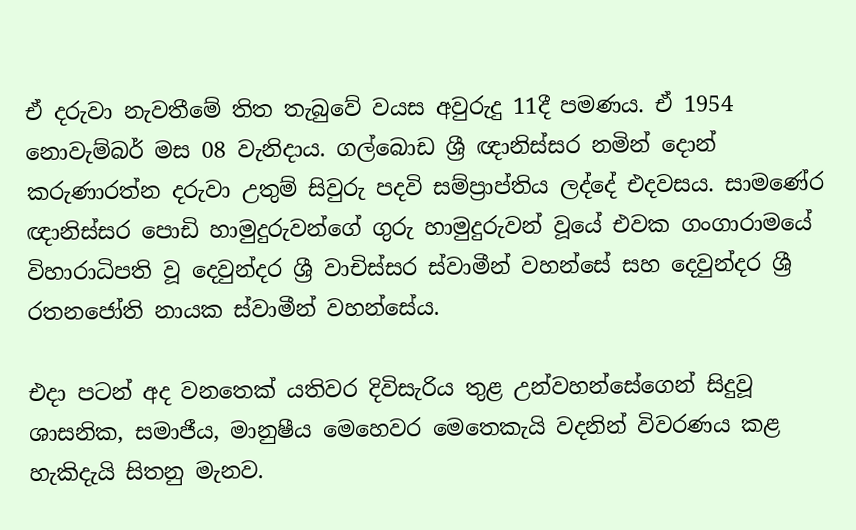ඒ දරුවා නැවතීමේ තිත තැබුවේ වයස අවුරුදු 11දී පමණය. ඒ 1954 නොවැම්බර් මස 08 වැනිදාය. ගල්බොඩ ශ්‍රී ඥානිස්සර නමින් දොන් කරුණාරත්න දරුවා උතුම් සිවුරු පදවි සම්ප්‍රාප්තිය ලද්දේ එදවසය. සාමණේර ඥානිස්සර පොඩි හාමුදුරුවන්ගේ ගුරු හාමුදුරුවන් වූයේ එවක ගංගාරාමයේ විහාරාධිපති වූ දෙවුන්දර ශ්‍රී වාචිස්සර ස්වාමීන් වහන්සේ සහ දෙවුන්දර ශ්‍රී රතනජෝති නායක ස්වාමීන් වහන්සේය.

එදා පටන් අද වනතෙක් යතිවර දිවිසැරිය තුළ උන්වහන්සේගෙන් සිදුවූ ශාසනික, සමාජීය, මානුෂීය මෙහෙවර මෙතෙකැයි වදනින් විවරණය කළ හැකිදැයි සිතනු මැනව.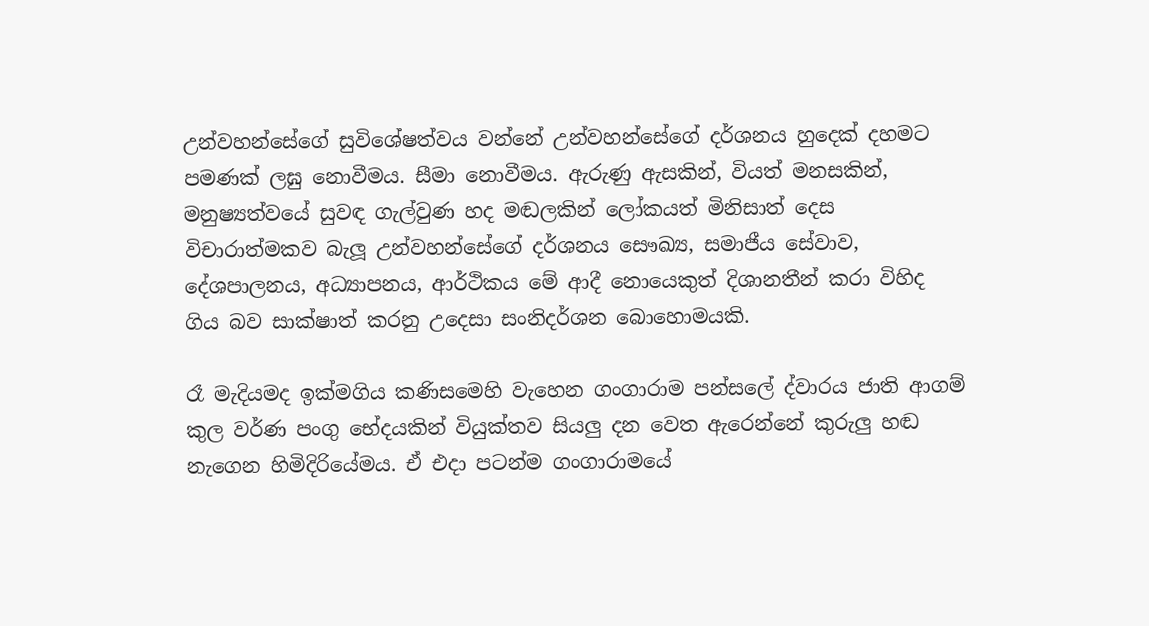උන්වහන්සේගේ සුවිශේෂත්වය වන්නේ උන්වහන්සේගේ දර්ශනය හුදෙක් දහමට පමණක් ලඝු නොවීමය. සීමා නොවීමය. ඇරුණු ඇසකින්, වියත් මනසකින්, මනුෂ්‍යත්වයේ සුවඳ ගැල්වුණ හද මඬලකින් ලෝකයත් මිනිසාත් දෙස විචාරාත්මකව බැලූ උන්වහන්සේගේ දර්ශනය සෞඛ්‍ය, සමාජීය සේවාව, දේශපාලනය, අධ්‍යාපනය, ආර්ථිකය මේ ආදී නොයෙකුත් දිශානතීන් කරා විහිද ගිය බව සාක්ෂාත් කරනු උදෙසා සංනිදර්ශන බොහොමයකි.

රෑ මැදියමද ඉක්මගිය කණිසමෙහි වැහෙන ගංගාරාම පන්සලේ ද්වාරය ජාති ආගම් කුල වර්ණ පංගු භේදයකින් වියුක්තව සියලු දන වෙත ඇරෙන්නේ කුරුලු හඬ නැගෙන හිමිදිරියේමය. ඒ එදා පටන්ම ගංගාරාමයේ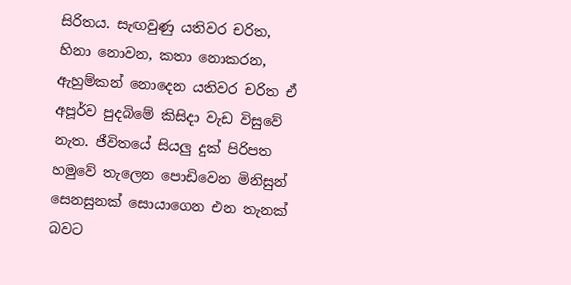සිරිතය. සැඟවුණු යතිවර චරිත, හිනා නොවන, කතා නොකරන, ඇහුම්කන් නොදෙන යතිවර චරිත ඒ අපූර්ව පුදබිමේ කිසිදා වැඩ විසුවේ නැත. ජීවිතයේ සියලු දුක් පිරිපත හමුවේ තැලෙන පොඩිවෙන මිනිසුන් සෙනසුනක් සොයාගෙන එන තැනක් බවට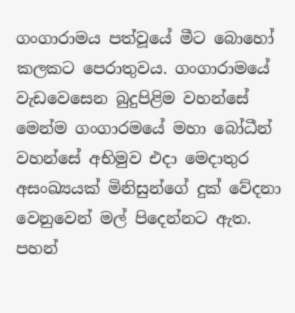ගංගාරාමය පත්වූයේ මීට බොහෝ කලකට පෙරාතුවය. ගංගාරාමයේ වැඩවෙසෙන බුදුපිළිම වහන්සේ මෙන්ම ගංගාරමයේ මහා බෝධීන් වහන්සේ අභිමුව එදා මෙදාතුර අසංඛ්‍යයක් මිනිසුන්ගේ දුක් වේදනා වෙනුවෙන් මල් පිදෙන්නට ඇත. පහන්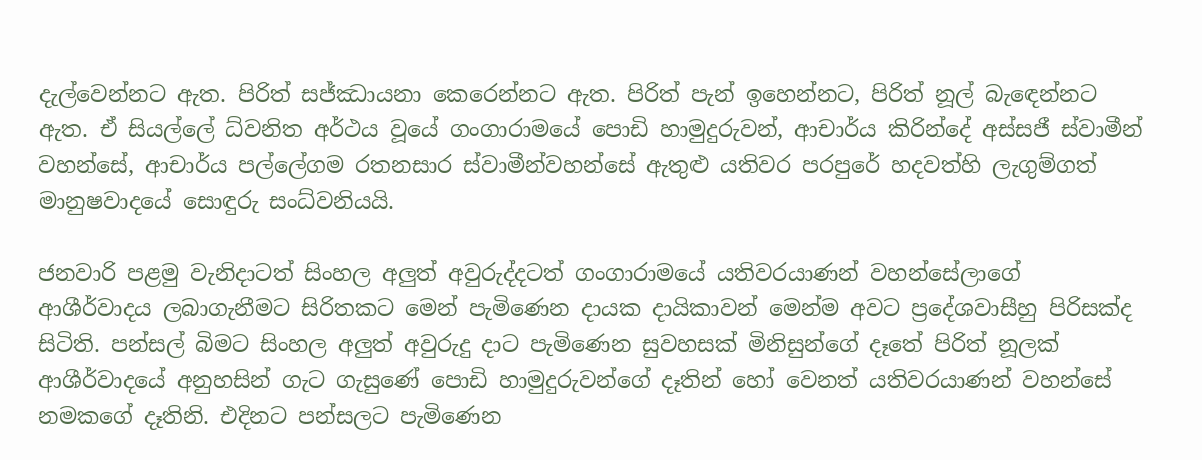දැල්වෙන්නට ඇත. පිරිත් සජ්ඣායනා කෙරෙන්නට ඇත. පිරිත් පැන් ඉහෙන්නට, පිරිත් නූල් බැඳෙන්නට ඇත. ඒ සියල්ලේ ධ්වනිත අර්ථය වූයේ ගංගාරාමයේ පොඩි හාමුදුරුවන්, ආචාර්ය කිරින්දේ අස්සජී ස්වාමීන් වහන්සේ, ආචාර්ය පල්ලේගම රතනසාර ස්වාමීන්වහන්සේ ඇතුළු යතිවර පරපුරේ හදවත්හි ලැගුම්ගත් මානුෂවාදයේ සොඳුරු සංධ්වනියයි.

ජනවාරි පළමු වැනිදාටත් සිංහල අලුත් අවුරුද්දටත් ගංගාරාමයේ යතිවරයාණන් වහන්සේලාගේ ආශීර්වාදය ලබාගැනීමට සිරිතකට මෙන් පැමිණෙන දායක දායිකාවන් මෙන්ම අවට ප්‍රදේශවාසීහු පිරිසක්ද සිටිති. පන්සල් බිමට සිංහල අලුත් අවුරුදු දාට පැමිණෙන සුවහසක් මිනිසුන්ගේ දෑතේ පිරිත් නූලක් ආශීර්වාදයේ අනුහසින් ගැට ගැසුණේ පොඩි හාමුදුරුවන්ගේ දෑතින් හෝ වෙනත් යතිවරයාණන් වහන්සේ නමකගේ දෑතිනි. එදිනට පන්සලට පැමිණෙන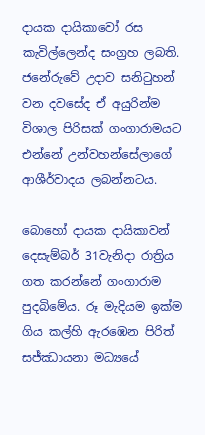දායක දායිකාවෝ රස කැවිල්ලෙන්ද සංග්‍රහ ලබති. ජනේරුවේ උදාව සනිටුහන් වන දවසේද ඒ අයුරින්ම විශාල පිරිසක් ගංගාරාමයට එන්නේ උන්වහන්සේලාගේ ආශීර්වාදය ලබන්නටය.

බොහෝ දායක දායිකාවන් දෙසැම්බර් 31වැනිදා රාත්‍රිය ගත කරන්නේ ගංගාරාම පුදබිමේය. රූ මැදියම ඉක්ම ගිය කල්හි ඇරඹෙන පිරිත් සජ්ඣායනා මධ්‍යයේ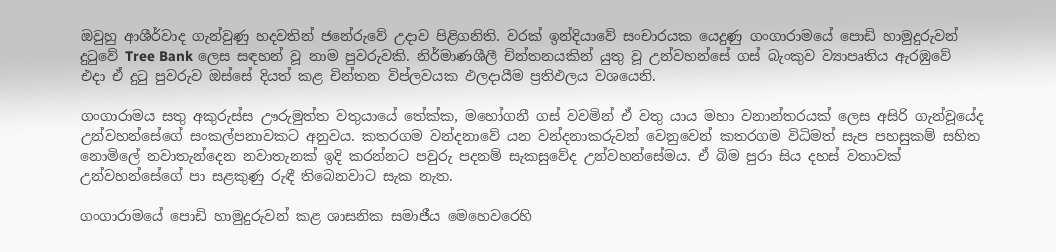ඔවුහු ආශීර්වාද ගැන්වුණු හදවතින් ජනේරුවේ උදාව පිළිගනිති. වරක් ඉන්දියාවේ සංචාරයක යෙදුණු ගංගාරාමයේ පොඩි හාමුදුරුවන් දුටුවේ Tree Bank ලෙස සඳහන් වූ නාම පුවරුවකි. නිර්මාණශීලී චින්තනයකින් යුතු වූ උන්වහන්සේ ගස් බැංකුව ව්‍යාපෘතිය ඇරඹුවේ එදා ඒ දුටු පුවරුව ඔස්සේ දියත් කළ චින්තන විප්ලවයක ඵලදායීම ප්‍රතිඵලය වශයෙනි.

ගංගාරාමය සතු අකුරුස්ස ඌරුමුත්ත වතුයායේ තේක්ක, මහෝගනී ගස් වවමින් ඒ වතු යාය මහා වනාන්තරයක් ලෙස අසිරි ගැන්වූයේද උන්වහන්සේගේ සංකල්පනාවකට අනුවය. කතරගම වන්දනාවේ යන වන්දනාකරුවන් වෙනුවෙන් කතරගම විධිමත් සැප පහසුකම් සහිත නොමිලේ නවාතැන්දෙන නවාතැනක් ඉදි කරන්නට පවුරු පදනම් සැකසුවේද උන්වහන්සේමය. ඒ බිම පුරා සිය දහස් වතාවක් උන්වහන්සේගේ පා සළකුණු රුඳී තිබෙනවාට සැක නැත.

ගංගාරාමයේ පොඩි හාමුදුරුවන් කළ ශාසනික සමාජීය මෙහෙවරෙහි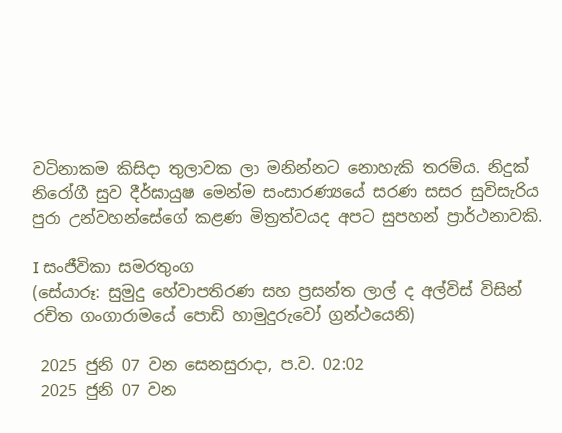වටිනාකම කිසිදා තුලාවක ලා මනින්නට නොහැකි තරම්ය. නිදුක් නිරෝගී සුව දීර්ඝායුෂ මෙන්ම සංසාරණ්‍යයේ සරණ සසර සුවිසැරිය පුරා උන්වහන්සේගේ කළණ මිත්‍රත්වයද අපට සුපහන් ප්‍රාර්ථනාවකි.

I සංජීවිකා සමරතුංග
(සේයාරූ: සුමුදු හේවාපතිරණ සහ ප්‍රසන්ත ලාල් ද අල්විස් විසින් රචිත ගංගාරාමයේ පොඩි හාමුදුරුවෝ ග්‍රන්ථයෙනි)

 2025 ජුනි 07 වන සෙනසුරාදා, ප.ව. 02:02
 2025 ජුනි 07 වන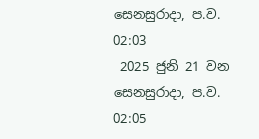සෙනසුරාදා, ප.ව. 02:03
 2025 ජුනි 21 වන සෙනසුරාදා, ප.ව. 02:05